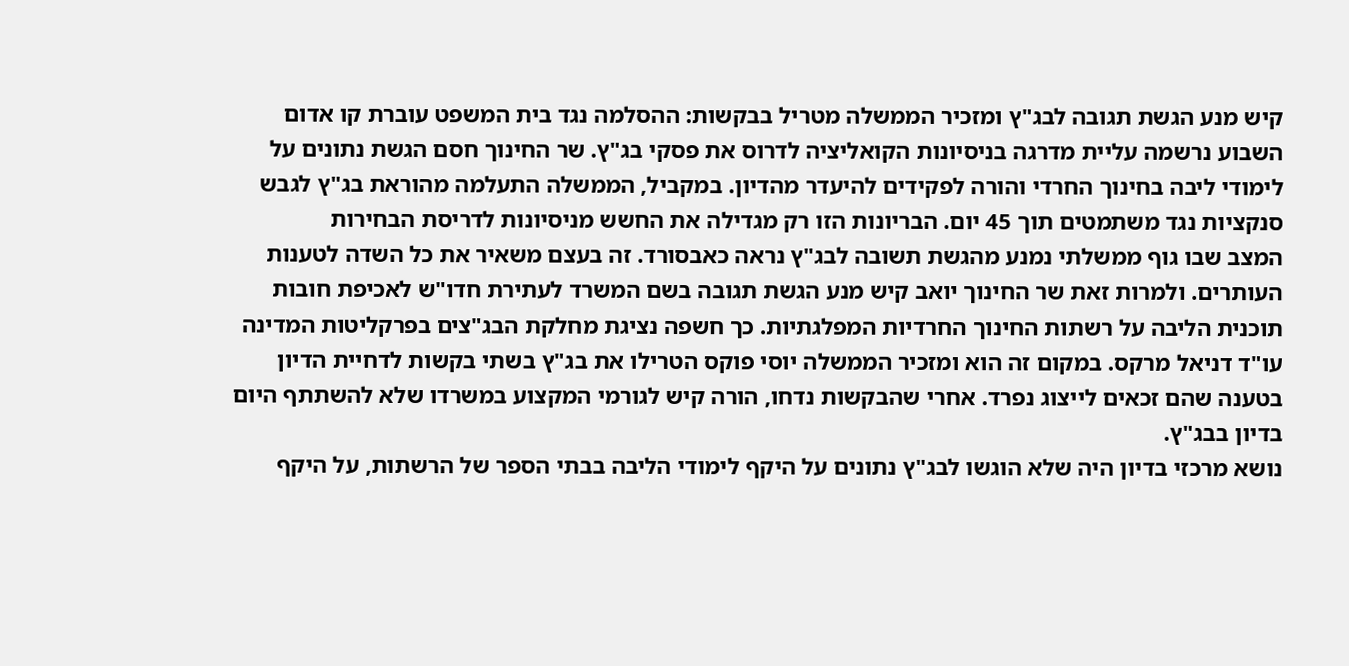קיש מנע הגשת תגובה לבג"ץ ומזכיר הממשלה מטריל בבקשות: ההסלמה נגד בית המשפט עוברת קו אדום
השבוע נרשמה עליית מדרגה בניסיונות הקואליציה לדרוס את פסקי בג"ץ. שר החינוך חסם הגשת נתונים על לימודי ליבה בחינוך החרדי והורה לפקידים להיעדר מהדיון. במקביל, הממשלה התעלמה מהוראת בג"ץ לגבש סנקציות נגד משתמטים תוך 45 יום. הבריונות הזו רק מגדילה את החשש מניסיונות לדריסת הבחירות
המצב שבו גוף ממשלתי נמנע מהגשת תשובה לבג"ץ נראה כאבסורד. זה בעצם משאיר את כל השדה לטענות העותרים. ולמרות זאת שר החינוך יואב קיש מנע הגשת תגובה בשם המשרד לעתירת חדו"ש לאכיפת חובות תוכנית הליבה על רשתות החינוך החרדיות המפלגתיות. כך חשפה נציגת מחלקת הבג"צים בפרקליטות המדינה עו"ד דניאל מרקס. במקום זה הוא ומזכיר הממשלה יוסי פוקס הטרילו את בג"ץ בשתי בקשות לדחיית הדיון בטענה שהם זכאים לייצוג נפרד. אחרי שהבקשות נדחו, הורה קיש לגורמי המקצוע במשרדו שלא להשתתף היום בדיון בבג"ץ.
נושא מרכזי בדיון היה שלא הוגשו לבג"ץ נתונים על היקף לימודי הליבה בבתי הספר של הרשתות, על היקף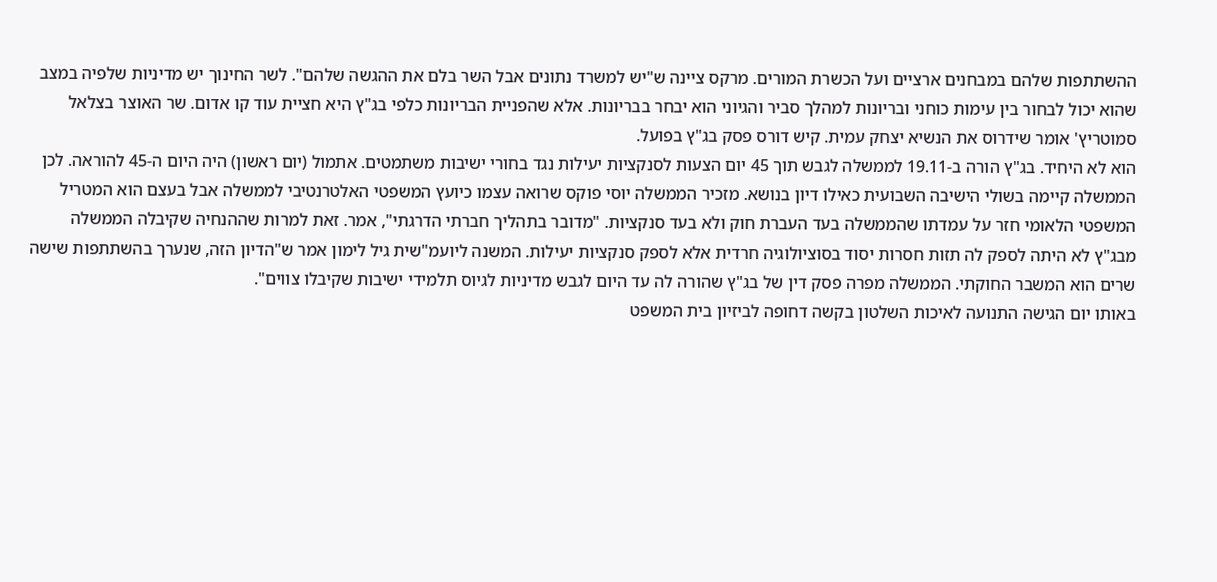ההשתתפות שלהם במבחנים ארציים ועל הכשרת המורים. מרקס ציינה ש"יש למשרד נתונים אבל השר בלם את ההגשה שלהם". לשר החינוך יש מדיניות שלפיה במצב שהוא יכול לבחור בין עימות כוחני ובריונות למהלך סביר והגיוני הוא יבחר בבריונות. אלא שהפניית הבריונות כלפי בג"ץ היא חציית עוד קו אדום. שר האוצר בצלאל סמוטריץ' אומר שידרוס את הנשיא יצחק עמית. קיש דורס פסק בג"ץ בפועל.
הוא לא היחיד. בג"ץ הורה ב-19.11 לממשלה לגבש תוך 45 יום הצעות לסנקציות יעילות נגד בחורי ישיבות משתמטים. אתמול (יום ראשון) היה היום ה-45 להוראה. לכן הממשלה קיימה בשולי הישיבה השבועית כאילו דיון בנושא. מזכיר הממשלה יוסי פוקס שרואה עצמו כיועץ המשפטי האלטרנטיבי לממשלה אבל בעצם הוא המטריל המשפטי הלאומי חזר על עמדתו שהממשלה בעד העברת חוק ולא בעד סנקציות. "מדובר בתהליך חברתי הדרגתי", אמר. זאת למרות שההנחיה שקיבלה הממשלה מבג"ץ לא היתה לספק לה תזות חסרות יסוד בסוציולוגיה חרדית אלא לספק סנקציות יעילות. המשנה ליועמ"שית גיל לימון אמר ש"הדיון הזה, שנערך בהשתתפות שישה שרים הוא המשבר החוקתי. הממשלה מפרה פסק דין של בג"ץ שהורה לה עד היום לגבש מדיניות לגיוס תלמידי ישיבות שקיבלו צווים".
באותו יום הגישה התנועה לאיכות השלטון בקשה דחופה לביזיון בית המשפט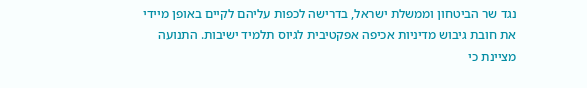נגד שר הביטחון וממשלת ישראל, בדרישה לכפות עליהם לקיים באופן מיידי את חובת גיבוש מדיניות אכיפה אפקטיבית לגיוס תלמיד ישיבות. התנועה מציינת כי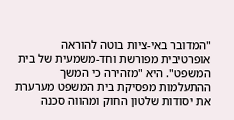"המדובר באי-ציות בוטה להוראה אופרטיבית מפורשת וחד-משמעית של בית המשפט". היא "מזהירה כי המשך ההתעלמות מפסיקת בית המשפט מערערת את יסודות שלטון החוק ומהווה סכנה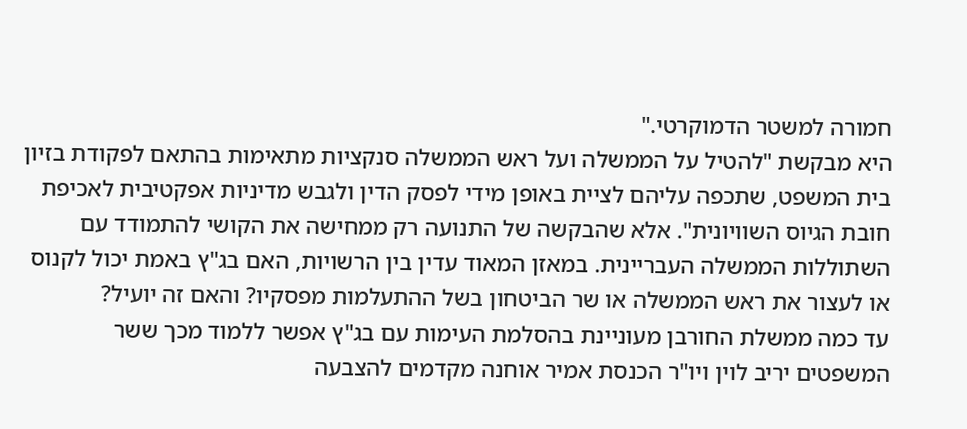חמורה למשטר הדמוקרטי."
היא מבקשת "להטיל על הממשלה ועל ראש הממשלה סנקציות מתאימות בהתאם לפקודת בזיון בית המשפט, שתכפה עליהם לציית באופן מידי לפסק הדין ולגבש מדיניות אפקטיבית לאכיפת חובת הגיוס השוויונית". אלא שהבקשה של התנועה רק ממחישה את הקושי להתמודד עם השתוללות הממשלה העבריינית. במאזן המאוד עדין בין הרשויות, האם בג"ץ באמת יכול לקנוס או לעצור את ראש הממשלה או שר הביטחון בשל ההתעלמות מפסקיו? והאם זה יועיל?
עד כמה ממשלת החורבן מעוניינת בהסלמת העימות עם בג"ץ אפשר ללמוד מכך ששר המשפטים יריב לוין ויו"ר הכנסת אמיר אוחנה מקדמים להצבעה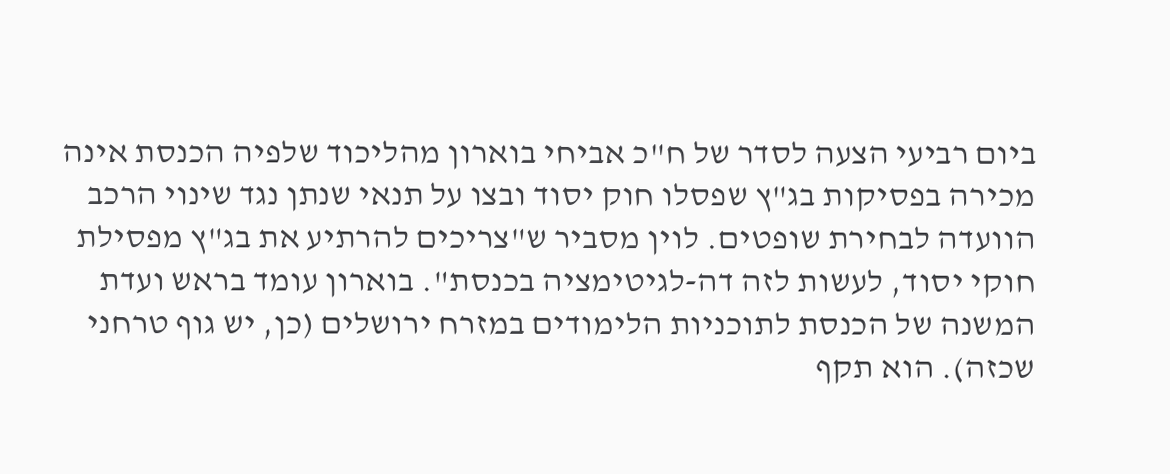ביום רביעי הצעה לסדר של ח"כ אביחי בוארון מהליכוד שלפיה הכנסת אינה מכירה בפסיקות בג"ץ שפסלו חוק יסוד ובצו על תנאי שנתן נגד שינוי הרכב הוועדה לבחירת שופטים. לוין מסביר ש"צריכים להרתיע את בג"ץ מפסילת חוקי יסוד, לעשות לזה דה-לגיטימציה בכנסת". בוארון עומד בראש ועדת המשנה של הכנסת לתוכניות הלימודים במזרח ירושלים (כן, יש גוף טרחני שכזה). הוא תקף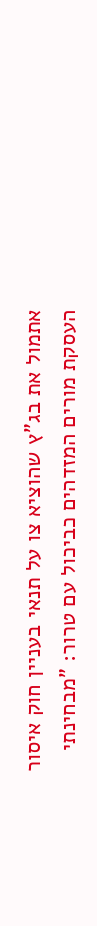אתמול את בג"ץ שהוציא צו על תנאי בעניין חוק איסור העסקת מורים המזדהים כביכול עם טרור: "מבחינתי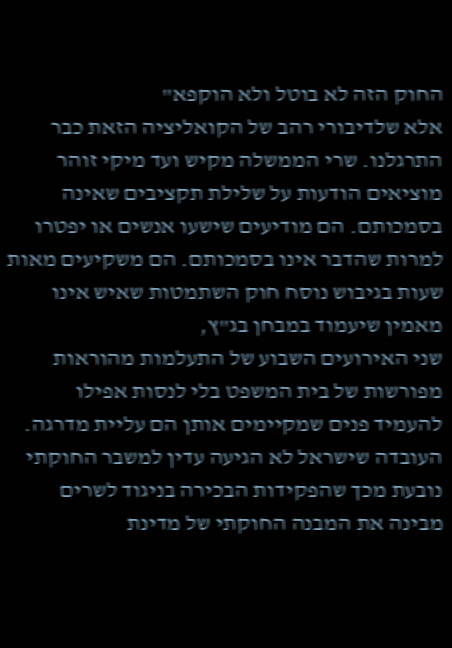החוק הזה לא בוטל ולא הוקפא"
אלא שלדיבורי רהב של הקואליציה הזאת כבר התרגלנו. שרי הממשלה מקיש ועד מיקי זוהר מוציאים הודעות על שלילת תקציבים שאינה בסמכותם. הם מודיעים שישעו אנשים או יפטרו למרות שהדבר אינו בסמכותם. הם משקיעים מאות שעות בגיבוש נוסח חוק השתמטות שאיש אינו מאמין שיעמוד במבחן בג"ץ,
שני האירועים השבוע של התעלמות מהוראות מפורשות של בית המשפט בלי לנסות אפילו להעמיד פנים שמקיימים אותן הם עליית מדרגה. העובדה שישראל לא הגיעה עדין למשבר החוקתי נובעת מכך שהפקידות הבכירה בניגוד לשרים מבינה את המבנה החוקתי של מדינת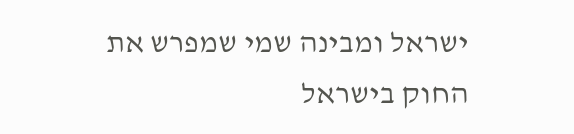ישראל ומבינה שמי שמפרש את החוק בישראל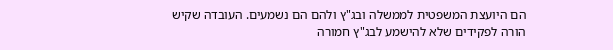הם היועצת המשפטית לממשלה ובג"ץ ולהם הם נשמעים. העובדה שקיש הורה לפקידים שלא להישמע לבג"ץ חמורה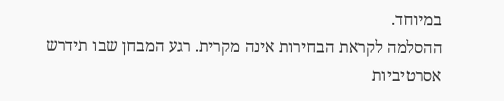במיוחד.
ההסלמה לקראת הבחירות אינה מקרית. רגע המבחן שבו תידרש אסרטיביות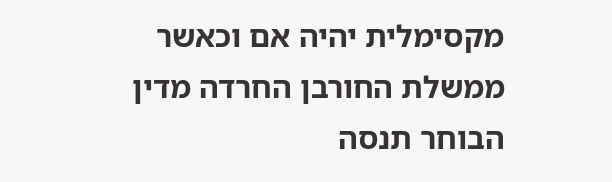מקסימלית יהיה אם וכאשר ממשלת החורבן החרדה מדין הבוחר תנסה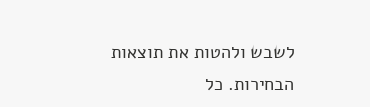לשבש ולהטות את תוצאות הבחירות. כל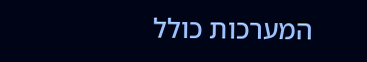המערכות כולל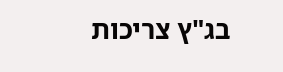בג"ץ צריכות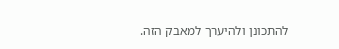להתכונן ולהיערך למאבק הזה.